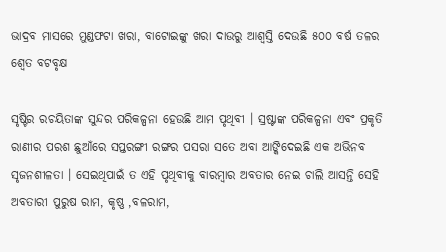ଭାଦ୍ରବ ମାସରେ ମୁଣ୍ଡଫଟା ଖରା, ବାଟୋଇଙ୍କୁ ଖରା ଦାଉରୁ ଆଶ୍ୱସ୍ତି ଦେଉଛି ୫୦୦ ବର୍ଷ ତଳର ଶ୍ୱେତ ବଟବୃକ୍ଷ

ସୃଷ୍ଟିର ରଚୟିତାଙ୍କ ସୁନ୍ଦର ପରିକଳ୍ପନା ହେଉଛି ଆମ ପୃଥିବୀ । ସ୍ରଷ୍ଟାଙ୍କ ପରିକଳ୍ପନା ଏବଂ ପ୍ରକୃତି ରାଣୀର ପରଶ ଛୁଆଁରେ ସପ୍ତରଙ୍ଗୀ ରଙ୍ଗର ପସରା ସତେ ଅବା ଆଙ୍କିଦେଇଛି ଏକ ଅଭିନବ ସୃଜନଶୀଳତା । ସେଇଥିପାଇଁ ତ ଏହି ପୃଥିବୀକୁ ବାରମ୍ବାର ଅବତାର ନେଇ ଚାଲି ଆସନ୍ତି ସେହି ଅବତାରୀ ପୁରୁଷ ରାମ, କୃଷ୍ଣ ,ବଳରାମ,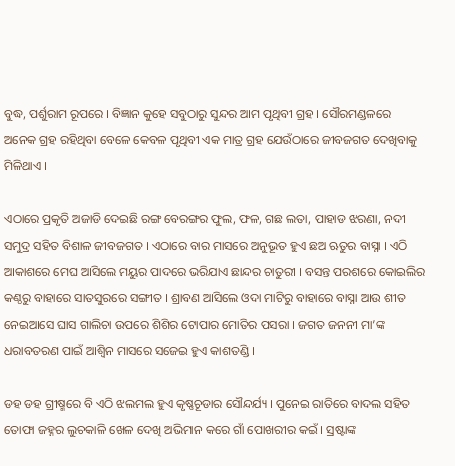ବୁଦ୍ଧ, ପର୍ଶୁରାମ ରୂପରେ । ବିଜ୍ଞାନ କୁହେ ସବୁଠାରୁ ସୁନ୍ଦର ଆମ ପୃଥିବୀ ଗ୍ରହ । ସୌରମଣ୍ଡଳରେ ଅନେକ ଗ୍ରହ ରହିଥିବା ବେଳେ କେବଳ ପୃଥିବୀ ଏକ ମାତ୍ର ଗ୍ରହ ଯେଉଁଠାରେ ଜୀବଜଗତ ଦେଖିବାକୁ ମିଳିଥାଏ ।

ଏଠାରେ ପ୍ରକୃତି ଅଜାଡି ଦେଇଛି ରଙ୍ଗ ବେରଙ୍ଗର ଫୁଲ, ଫଳ, ଗଛ ଲତା, ପାହାଡ ଝରଣା, ନଦୀ ସମୁଦ୍ର ସହିତ ବିଶାଳ ଜୀବଜଗତ । ଏଠାରେ ବାର ମାସରେ ଅନୁଭୂତ ହୁଏ ଛଅ ଋତୁର ବାସ୍ନା । ଏଠି ଆକାଶରେ ମେଘ ଆସିଲେ ମୟୁର ପାଦରେ ଭରିଯାଏ ଛାନ୍ଦର ଚାତୁରୀ । ବସନ୍ତ ପରଶରେ କୋଇଲିର କଣ୍ଠରୁ ବାହାରେ ସାତସୁରରେ ସଙ୍ଗୀତ । ଶ୍ରାବଣ ଆସିଲେ ଓଦା ମାଟିରୁ ବାହାରେ ବାସ୍ନା ଆଉ ଶୀତ ନେଇଆସେ ଘାସ ଗାଲିଚା ଉପରେ ଶିଶିର ଟୋପାର ମୋତିର ପସରା । ଜଗତ ଜନନୀ ମା’ଙ୍କ ଧରାବତରଣ ପାଇଁ ଆଶ୍ୱିନ ମାସରେ ସଜେଇ ହୁଏ କାଶତଣ୍ଡି ।

ଡହ ଡହ ଗ୍ରୀଷ୍ମରେ ବି ଏଠି ଝଲମଲ ହୁଏ କୃଷ୍ଣଚୂଡାର ସୌନ୍ଦର୍ଯ୍ୟ । ପୁନେଇ ରାତିରେ ବାଦଲ ସହିତ ତୋଫା ଜହ୍ନର ଲୁଚକାଳି ଖେଳ ଦେଖି ଅଭିମାନ କରେ ଗାଁ ପୋଖରୀର କଇଁ । ସ୍ରଷ୍ଟାଙ୍କ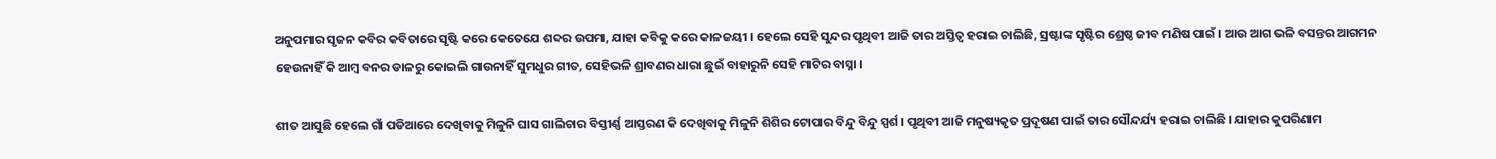ଅନୁପମାର ସୃଜନ କବିର କବିତାରେ ସୃଷ୍ଟି କରେ କେତେଯେ ଶବ୍ଦର ଉପମା, ଯାହା କବିକୁ କରେ କାଳଜୟୀ । ହେଲେ ସେହି ସୁନ୍ଦର ପୃଥିବୀ ଆଜି ତାର ଅସ୍ତିତ୍ଵ ହରାଇ ଚାଲିଛି, ସ୍ରଷ୍ଟାଙ୍କ ସୃଷ୍ଟିର ଶ୍ରେଷ୍ଠ ଜୀବ ମଣିଷ ପାଇଁ । ଆଉ ଆଗ ଭଳି ବସନ୍ତର ଆଗମନ ହେଉନାହିଁ କି ଆମ୍ବ ବନର ଡାଳରୁ କୋଇଲି ଗାଉନାହିଁ ସୁମଧୁର ଗୀତ, ସେହିଭଳି ଶ୍ରାବଣର ଧାରା ଛୁଇଁ ବାହାରୁନି ସେହି ମାଟିର ବାସ୍ନା ।

ଶୀତ ଆସୁଛି ହେଲେ ଗାଁ ପଡିଆରେ ଦେଖିବାକୁ ମିଳୁନି ଘାସ ଗାଲିଚାର ବିସ୍ତୀର୍ଣ୍ଣ ଆସ୍ତରଣ କି ଦେଖିବାକୁ ମିଳୁନି ଶିଶିର ଟୋପାର ବିନ୍ଦୁ ବିନ୍ଦୁ ସ୍ପର୍ଶ । ପୃଥିବୀ ଆଜି ମନୁଷ୍ୟକୃତ ପ୍ରଦୂଷଣ ପାଇଁ ତାର ସୌନ୍ଦର୍ଯ୍ୟ ହରାଇ ଚାଲିଛି । ଯାହାର କୁପରିଣାମ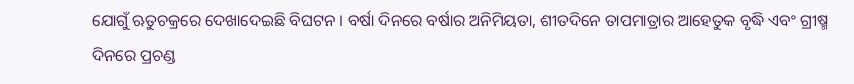ଯୋଗୁଁ ଋତୁଚକ୍ରରେ ଦେଖାଦେଇଛି ବିଘଟନ । ବର୍ଷା ଦିନରେ ବର୍ଷାର ଅନିମିୟତା, ଶୀତଦିନେ ତାପମାତ୍ରାର ଆହେତୁକ ବୃଦ୍ଧି ଏବଂ ଗ୍ରୀଷ୍ମ ଦିନରେ ପ୍ରଚଣ୍ଡ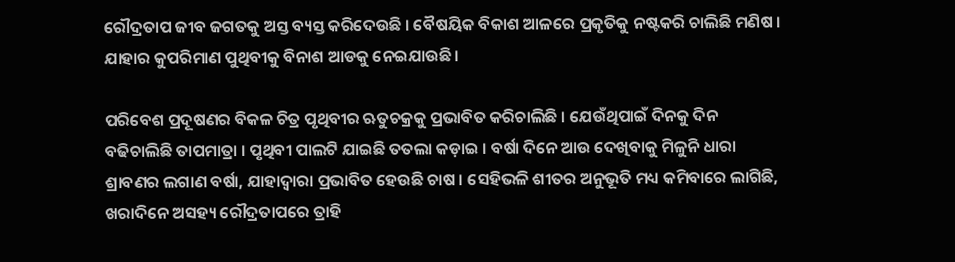ରୌଦ୍ରତାପ ଜୀବ ଜଗତକୁ ଅସ୍ତ ବ୍ୟସ୍ତ କରିଦେଉଛି । ବୈଷୟିକ ବିକାଶ ଆଳରେ ପ୍ରକୃତିକୁ ନଷ୍ଟକରି ଚାଲିଛି ମଣିଷ । ଯାହାର କୁପରିମାଣ ପୁଥିବୀକୁ ବିନାଶ ଆଡକୁ ନେଇଯାଉଛି ।

ପରିବେଶ ପ୍ରଦୂଷଣର ବିକଳ ଚିତ୍ର ପୃଥିବୀର ଋତୁଚକ୍ରକୁ ପ୍ରଭାବିତ କରିଚାଲିଛି । ଯେଉଁଥିପାଇଁ ଦିନକୁ ଦିନ ବଢିଚାଲିଛି ତାପମାତ୍ରା । ପୃଥିବୀ ପାଲଟି ଯାଇଛି ତତଲା କଡ଼ାଇ । ବର୍ଷା ଦିନେ ଆଉ ଦେଖିବାକୁ ମିଳୁନି ଧାରା ଶ୍ରାବଣର ଲଗାଣ ବର୍ଷା, ଯାହାଦ୍ୱାରା ପ୍ରଭାବିତ ହେଉଛି ଚାଷ । ସେହିଭଳି ଶୀତର ଅନୁଭୂତି ମଧ୍ୟ କମିବାରେ ଲାଗିଛି, ଖରାଦିନେ ଅସହ୍ୟ ରୌଦ୍ରତାପରେ ତ୍ରାହି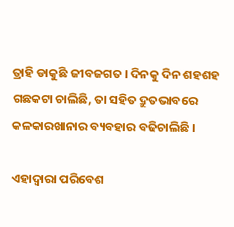ତ୍ରାହି ଡାକୁଛି ଜୀବଜଗତ । ଦିନକୁ ଦିନ ଶହଶହ ଗଛକଟା ଚାଲିଛି, ତା ସହିତ ଦ୍ରୁତଭାବରେ କଳକାରଖାନାର ବ୍ୟବହାର ବଢିଚାଲିଛି ।

ଏହାଦ୍ୱାରା ପରିବେଶ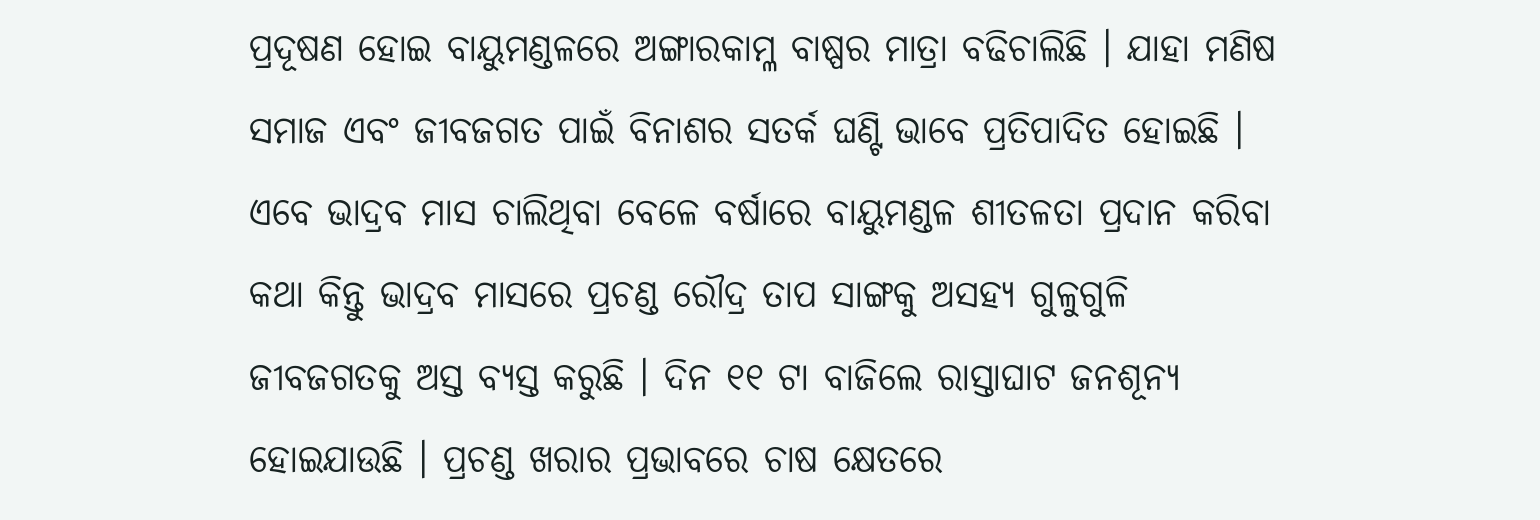ପ୍ରଦୂଷଣ ହୋଇ ବାୟୁମଣ୍ଡଳରେ ଅଙ୍ଗାରକାମ୍ଳ ବାଷ୍ପର ମାତ୍ରା ବଢିଚାଲିଛି । ଯାହା ମଣିଷ ସମାଜ ଏବଂ ଜୀବଜଗତ ପାଇଁ ବିନାଶର ସତର୍କ ଘଣ୍ଟି ଭାବେ ପ୍ରତିପାଦିତ ହୋଇଛି । ଏବେ ଭାଦ୍ରବ ମାସ ଚାଲିଥିବା ବେଳେ ବର୍ଷାରେ ବାୟୁମଣ୍ଡଳ ଶୀତଳତା ପ୍ରଦାନ କରିବା କଥା କିନ୍ତୁ ଭାଦ୍ରବ ମାସରେ ପ୍ରଚଣ୍ଡ ରୌଦ୍ର ତାପ ସାଙ୍ଗକୁ ଅସହ୍ୟ ଗୁଳୁଗୁଳି ଜୀବଜଗତକୁ ଅସ୍ତ ବ୍ୟସ୍ତ କରୁଛି । ଦିନ ୧୧ ଟା ବାଜିଲେ ରାସ୍ତାଘାଟ ଜନଶୂନ୍ୟ ହୋଇଯାଉଛି । ପ୍ରଚଣ୍ଡ ଖରାର ପ୍ରଭାବରେ ଚାଷ କ୍ଷେତରେ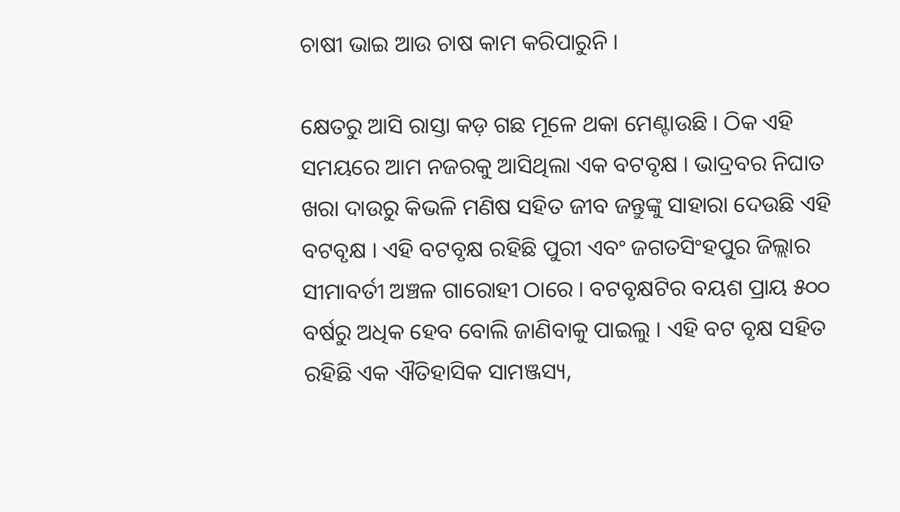ଚାଷୀ ଭାଇ ଆଉ ଚାଷ କାମ କରିପାରୁନି ।

କ୍ଷେତରୁ ଆସି ରାସ୍ତା କଡ଼ ଗଛ ମୂଳେ ଥକା ମେଣ୍ଟାଉଛି । ଠିକ ଏହି ସମୟରେ ଆମ ନଜରକୁ ଆସିଥିଲା ଏକ ବଟବୃକ୍ଷ । ଭାଦ୍ରବର ନିଘାତ ଖରା ଦାଉରୁ କିଭଳି ମଣିଷ ସହିତ ଜୀବ ଜନ୍ତୁଙ୍କୁ ସାହାରା ଦେଉଛି ଏହି ବଟବୃକ୍ଷ । ଏହି ବଟବୃକ୍ଷ ରହିଛି ପୁରୀ ଏବଂ ଜଗତସିଂହପୁର ଜିଲ୍ଲାର ସୀମାବର୍ତୀ ଅଞ୍ଚଳ ଗାରୋହୀ ଠାରେ । ବଟବୃକ୍ଷଟିର ବୟଶ ପ୍ରାୟ ୫୦୦ ବର୍ଷରୁ ଅଧିକ ହେବ ବୋଲି ଜାଣିବାକୁ ପାଇଲୁ । ଏହି ବଟ ବୃକ୍ଷ ସହିତ ରହିଛି ଏକ ଐତିହାସିକ ସାମଞ୍ଜସ୍ୟ,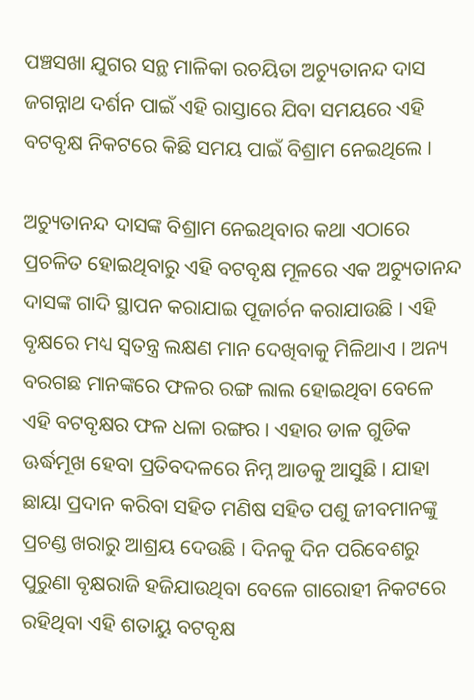ପଞ୍ଚସଖା ଯୁଗର ସନ୍ଥ ମାଳିକା ରଚୟିତା ଅଚ୍ୟୁତାନନ୍ଦ ଦାସ ଜଗନ୍ନାଥ ଦର୍ଶନ ପାଇଁ ଏହି ରାସ୍ତାରେ ଯିବା ସମୟରେ ଏହି ବଟବୃକ୍ଷ ନିକଟରେ କିଛି ସମୟ ପାଇଁ ବିଶ୍ରାମ ନେଇଥିଲେ ।

ଅଚ୍ୟୁତାନନ୍ଦ ଦାସଙ୍କ ବିଶ୍ରାମ ନେଇଥିବାର କଥା ଏଠାରେ ପ୍ରଚଳିତ ହୋଇଥିବାରୁ ଏହି ବଟବୃକ୍ଷ ମୂଳରେ ଏକ ଅଚ୍ୟୁତାନନ୍ଦ ଦାସଙ୍କ ଗାଦି ସ୍ଥାପନ କରାଯାଇ ପୂଜାର୍ଚନ କରାଯାଉଛି । ଏହି ବୃକ୍ଷରେ ମଧ୍ୟ ସ୍ୱତନ୍ତ୍ର ଲକ୍ଷଣ ମାନ ଦେଖିବାକୁ ମିଳିଥାଏ । ଅନ୍ୟ ବରଗଛ ମାନଙ୍କରେ ଫଳର ରଙ୍ଗ ଲାଲ ହୋଇଥିବା ବେଳେ ଏହି ବଟବୃକ୍ଷର ଫଳ ଧଳା ରଙ୍ଗର । ଏହାର ଡାଳ ଗୁଡିକ ଊର୍ଦ୍ଧମୂଖ ହେବା ପ୍ରତିବଦଳରେ ନିମ୍ନ ଆଡକୁ ଆସୁଛି । ଯାହା ଛାୟା ପ୍ରଦାନ କରିବା ସହିତ ମଣିଷ ସହିତ ପଶୁ ଜୀବମାନଙ୍କୁ ପ୍ରଚଣ୍ଡ ଖରାରୁ ଆଶ୍ରୟ ଦେଉଛି । ଦିନକୁ ଦିନ ପରିବେଶରୁ ପୁରୁଣା ବୃକ୍ଷରାଜି ହଜିଯାଉଥିବା ବେଳେ ଗାରୋହୀ ନିକଟରେ ରହିଥିବା ଏହି ଶତାୟୁ ବଟବୃକ୍ଷ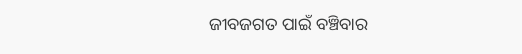ଜୀବଜଗତ ପାଇଁ ବଞ୍ଚିବାର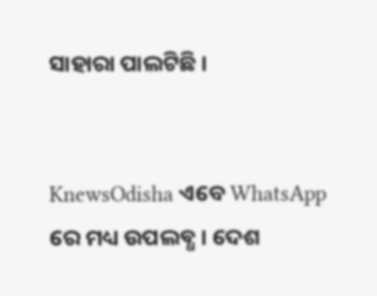ସାହାରା ପାଲଟିଛି ।


KnewsOdisha ଏବେ WhatsApp ରେ ମଧ୍ୟ ଉପଲବ୍ଧ । ଦେଶ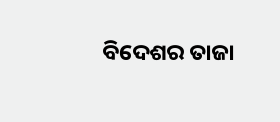ବିଦେଶର ତାଜା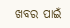ଖବର ପାଇଁ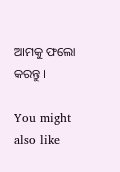ଆମକୁ ଫଲୋ କରନ୍ତୁ ।

You might also like